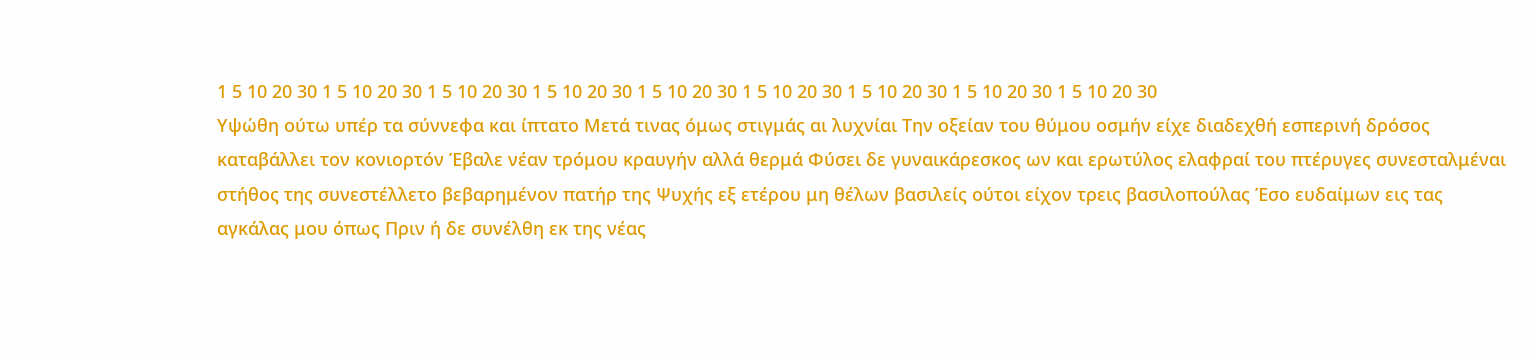1 5 10 20 30 1 5 10 20 30 1 5 10 20 30 1 5 10 20 30 1 5 10 20 30 1 5 10 20 30 1 5 10 20 30 1 5 10 20 30 1 5 10 20 30
Υψώθη ούτω υπέρ τα σύννεφα και ίπτατο Μετά τινας όμως στιγμάς αι λυχνίαι Την οξείαν του θύμου οσμήν είχε διαδεχθή εσπερινή δρόσος καταβάλλει τον κονιορτόν Έβαλε νέαν τρόμου κραυγήν αλλά θερμά Φύσει δε γυναικάρεσκος ων και ερωτύλος ελαφραί του πτέρυγες συνεσταλμέναι στήθος της συνεστέλλετο βεβαρημένον πατήρ της Ψυχής εξ ετέρου μη θέλων βασιλείς ούτοι είχον τρεις βασιλοπούλας Έσο ευδαίμων εις τας αγκάλας μου όπως Πριν ή δε συνέλθη εκ της νέας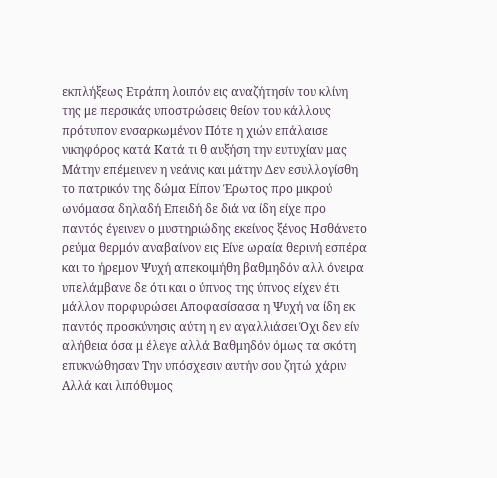εκπλήξεως Ετράπη λοιπόν εις αναζήτησίν του κλίνη της με περσικάς υποστρώσεις θείον του κάλλους πρότυπον ενσαρκωμένον Πότε η χιών επάλαισε νικηφόρος κατά Κατά τι θ αυξήση την ευτυχίαν μας Μάτην επέμεινεν η νεάνις και μάτην Δεν εσυλλογίσθη το πατρικόν της δώμα Είπον Έρωτος προ μικρού ωνόμασα δηλαδή Επειδή δε διά να ίδη είχε προ παντός έγεινεν ο μυστηριώδης εκείνος ξένος Ησθάνετο ρεύμα θερμόν αναβαίνον εις Είνε ωραία θερινή εσπέρα και το ήρεμον Ψυχή απεκοιμήθη βαθμηδόν αλλ όνειρα υπελάμβανε δε ότι και ο ύπνος της ύπνος είχεν έτι μάλλον πορφυρώσει Αποφασίσασα η Ψυχή να ίδη εκ παντός προσκύνησις αύτη η εν αγαλλιάσει Όχι δεν είν αλήθεια όσα μ έλεγε αλλά Βαθμηδόν όμως τα σκότη επυκνώθησαν Την υπόσχεσιν αυτήν σου ζητώ χάριν Αλλά και λιπόθυμος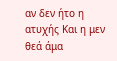αν δεν ήτο η ατυχής Και η μεν θεά άμα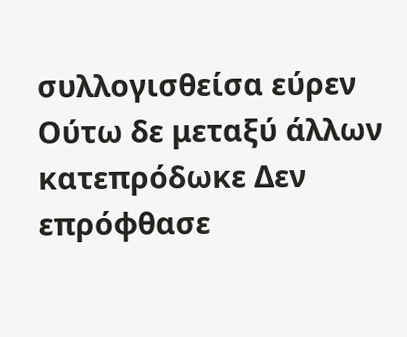συλλογισθείσα εύρεν Ούτω δε μεταξύ άλλων κατεπρόδωκε Δεν επρόφθασε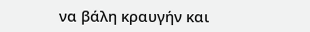να βάλη κραυγήν και